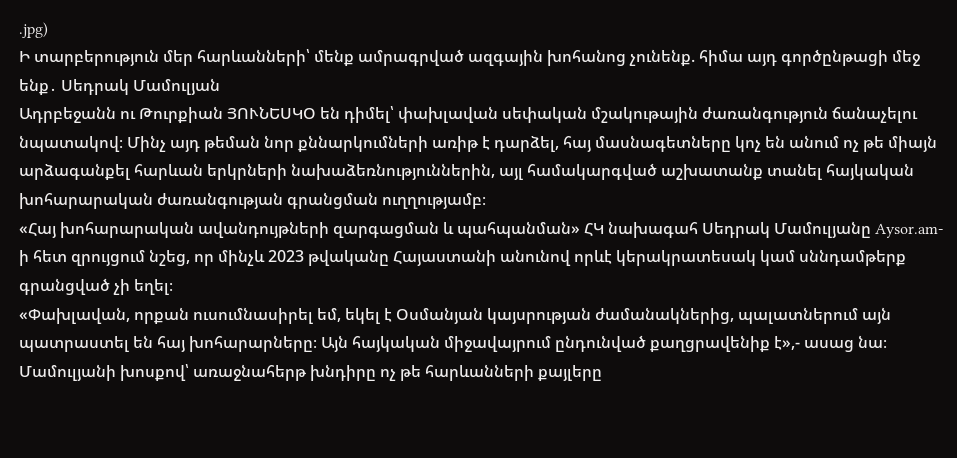.jpg)
Ի տարբերություն մեր հարևանների՝ մենք ամրագրված ազգային խոհանոց չունենք. հիմա այդ գործընթացի մեջ ենք․ Սեդրակ Մամուլյան
Ադրբեջանն ու Թուրքիան ՅՈՒՆԵՍԿՕ են դիմել՝ փախլավան սեփական մշակութային ժառանգություն ճանաչելու նպատակով։ Մինչ այդ թեման նոր քննարկումների առիթ է դարձել, հայ մասնագետները կոչ են անում ոչ թե միայն արձագանքել հարևան երկրների նախաձեռնություններին, այլ համակարգված աշխատանք տանել հայկական խոհարարական ժառանգության գրանցման ուղղությամբ։
«Հայ խոհարարական ավանդույթների զարգացման և պահպանման» ՀԿ նախագահ Սեդրակ Մամուլյանը Aysor.am-ի հետ զրույցում նշեց, որ մինչև 2023 թվականը Հայաստանի անունով որևէ կերակրատեսակ կամ սննդամթերք գրանցված չի եղել։
«Փախլավան, որքան ուսումնասիրել եմ, եկել է Օսմանյան կայսրության ժամանակներից, պալատներում այն պատրաստել են հայ խոհարարները։ Այն հայկական միջավայրում ընդունված քաղցրավենիք է»,- ասաց նա։
Մամուլյանի խոսքով՝ առաջնահերթ խնդիրը ոչ թե հարևանների քայլերը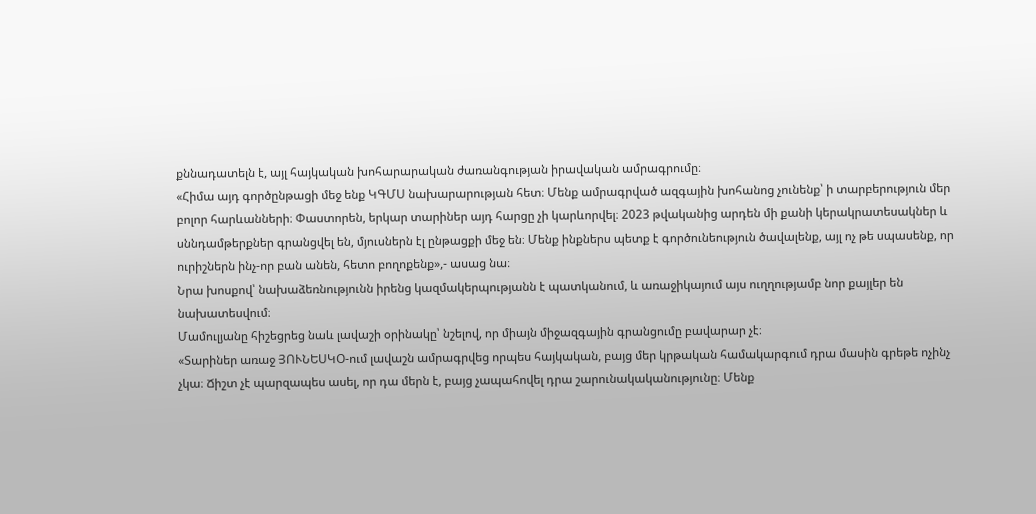քննադատելն է, այլ հայկական խոհարարական ժառանգության իրավական ամրագրումը։
«Հիմա այդ գործընթացի մեջ ենք ԿԳՄՍ նախարարության հետ։ Մենք ամրագրված ազգային խոհանոց չունենք՝ ի տարբերություն մեր բոլոր հարևանների։ Փաստորեն, երկար տարիներ այդ հարցը չի կարևորվել։ 2023 թվականից արդեն մի քանի կերակրատեսակներ և սննդամթերքներ գրանցվել են, մյուսներն էլ ընթացքի մեջ են։ Մենք ինքներս պետք է գործունեություն ծավալենք, այլ ոչ թե սպասենք, որ ուրիշներն ինչ-որ բան անեն, հետո բողոքենք»,- ասաց նա։
Նրա խոսքով՝ նախաձեռնությունն իրենց կազմակերպությանն է պատկանում, և առաջիկայում այս ուղղությամբ նոր քայլեր են նախատեսվում։
Մամուլյանը հիշեցրեց նաև լավաշի օրինակը՝ նշելով, որ միայն միջազգային գրանցումը բավարար չէ։
«Տարիներ առաջ ՅՈՒՆԵՍԿՕ-ում լավաշն ամրագրվեց որպես հայկական, բայց մեր կրթական համակարգում դրա մասին գրեթե ոչինչ չկա։ Ճիշտ չէ պարզապես ասել, որ դա մերն է, բայց չապահովել դրա շարունակականությունը։ Մենք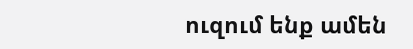ուզում ենք ամեն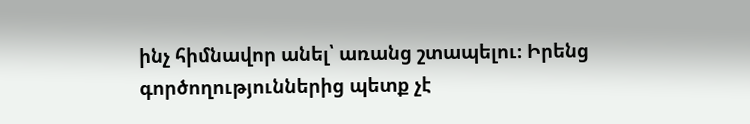ինչ հիմնավոր անել՝ առանց շտապելու։ Իրենց գործողություններից պետք չէ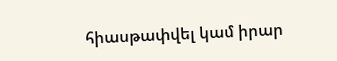հիասթափվել կամ իրար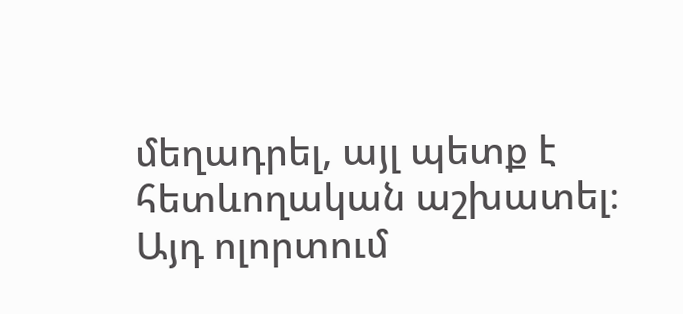մեղադրել, այլ պետք է հետևողական աշխատել։ Այդ ոլորտում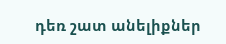դեռ շատ անելիքներ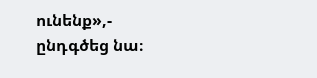ունենք»,- ընդգծեց նա։